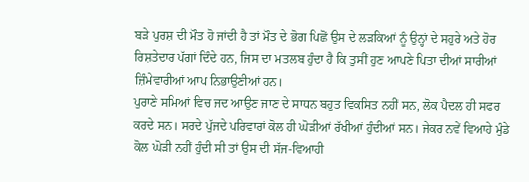ਬੜੇ ਪੁਰਸ਼ ਦੀ ਮੌਤ ਹੋ ਜਾਂਦੀ ਹੈ ਤਾਂ ਮੌਤ ਦੇ ਭੋਗ ਪਿਛੋਂ ਉਸ ਦੇ ਲੜਕਿਆਂ ਨੂੰ ਉਨ੍ਹਾਂ ਦੇ ਸਹੁਰੇ ਅਤੇ ਹੋਰ ਰਿਸ਼ਤੇਦਾਰ ਪੱਗਾਂ ਦਿੰਦੇ ਹਨ, ਜਿਸ ਦਾ ਮਤਲਬ ਹੁੰਦਾ ਹੈ ਕਿ ਤੁਸੀਂ ਹੁਣ ਆਪਣੇ ਪਿਤਾ ਦੀਆਂ ਸਾਰੀਆਂ ਜ਼ਿੰਮੇਵਾਰੀਆਂ ਆਪ ਨਿਭਾਉਣੀਆਂ ਹਨ।
ਪੁਰਾਣੇ ਸਮਿਆਂ ਵਿਚ ਜਦ ਆਉਣ ਜਾਣ ਦੇ ਸਾਧਨ ਬਹੁਤ ਵਿਕਸਿਤ ਨਹੀਂ ਸਨ, ਲੋਕ ਪੈਦਲ ਹੀ ਸਫਰ ਕਰਦੇ ਸਨ। ਸਰਦੇ ਪੁੱਜਦੇ ਪਰਿਵਾਰਾਂ ਕੋਲ ਹੀ ਘੋੜੀਆਂ ਰੱਖੀਆਂ ਹੁੰਦੀਆਂ ਸਨ। ਜੇਕਰ ਨਵੇਂ ਵਿਆਹੇ ਮੁੰਡੇ ਕੋਲ ਘੋੜੀ ਨਹੀਂ ਹੁੰਦੀ ਸੀ ਤਾਂ ਉਸ ਦੀ ਸੱਜ-ਵਿਆਹੀ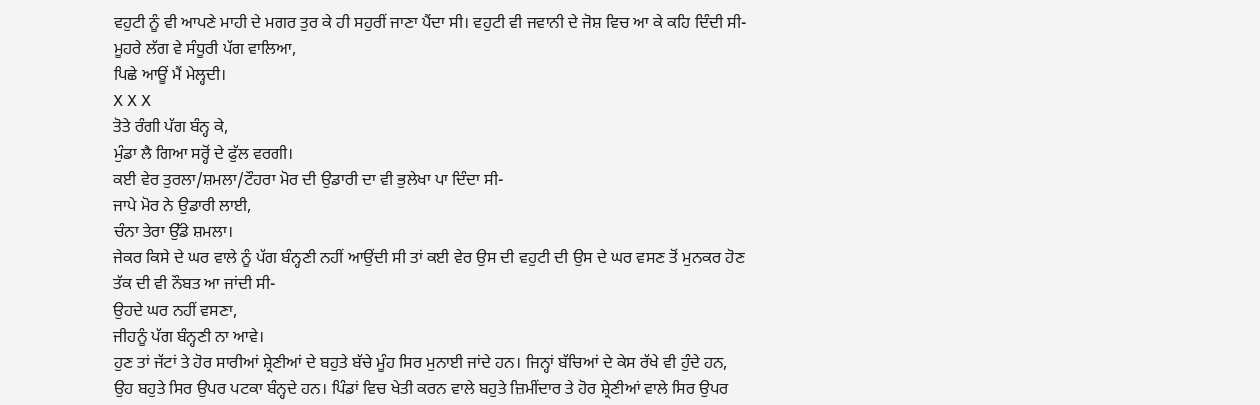ਵਹੁਟੀ ਨੂੰ ਵੀ ਆਪਣੇ ਮਾਹੀ ਦੇ ਮਗਰ ਤੁਰ ਕੇ ਹੀ ਸਹੁਰੀਂ ਜਾਣਾ ਪੈਂਦਾ ਸੀ। ਵਹੁਟੀ ਵੀ ਜਵਾਨੀ ਦੇ ਜੋਸ਼ ਵਿਚ ਆ ਕੇ ਕਹਿ ਦਿੰਦੀ ਸੀ-
ਮੂਹਰੇ ਲੱਗ ਵੇ ਸੰਧੂਰੀ ਪੱਗ ਵਾਲਿਆ,
ਪਿਛੇ ਆਊਂ ਮੈਂ ਮੇਲ੍ਹਦੀ।
X X X
ਤੋਤੇ ਰੰਗੀ ਪੱਗ ਬੰਨ੍ਹ ਕੇ,
ਮੁੰਡਾ ਲੈ ਗਿਆ ਸਰ੍ਹੋਂ ਦੇ ਫੁੱਲ ਵਰਗੀ।
ਕਈ ਵੇਰ ਤੁਰਲਾ/ਸ਼ਮਲਾ/ਟੌਹਰਾ ਮੋਰ ਦੀ ਉਡਾਰੀ ਦਾ ਵੀ ਭੁਲੇਖਾ ਪਾ ਦਿੰਦਾ ਸੀ-
ਜਾਪੇ ਮੋਰ ਨੇ ਉਡਾਰੀ ਲਾਈ,
ਚੰਨਾ ਤੇਰਾ ਉੱਡੇ ਸ਼ਮਲਾ।
ਜੇਕਰ ਕਿਸੇ ਦੇ ਘਰ ਵਾਲੇ ਨੂੰ ਪੱਗ ਬੰਨ੍ਹਣੀ ਨਹੀਂ ਆਉਂਦੀ ਸੀ ਤਾਂ ਕਈ ਵੇਰ ਉਸ ਦੀ ਵਹੁਟੀ ਦੀ ਉਸ ਦੇ ਘਰ ਵਸਣ ਤੋਂ ਮੁਨਕਰ ਹੋਣ ਤੱਕ ਦੀ ਵੀ ਨੌਬਤ ਆ ਜਾਂਦੀ ਸੀ-
ਉਹਦੇ ਘਰ ਨਹੀਂ ਵਸਣਾ,
ਜੀਹਨੂੰ ਪੱਗ ਬੰਨ੍ਹਣੀ ਨਾ ਆਵੇ।
ਹੁਣ ਤਾਂ ਜੱਟਾਂ ਤੇ ਹੋਰ ਸਾਰੀਆਂ ਸ਼੍ਰੇਣੀਆਂ ਦੇ ਬਹੁਤੇ ਬੱਚੇ ਮੂੰਹ ਸਿਰ ਮੁਨਾਈ ਜਾਂਦੇ ਹਨ। ਜਿਨ੍ਹਾਂ ਬੱਚਿਆਂ ਦੇ ਕੇਸ ਰੱਖੇ ਵੀ ਹੁੰਦੇ ਹਨ, ਉਹ ਬਹੁਤੇ ਸਿਰ ਉਪਰ ਪਟਕਾ ਬੰਨ੍ਹਦੇ ਹਨ। ਪਿੰਡਾਂ ਵਿਚ ਖੇਤੀ ਕਰਨ ਵਾਲੇ ਬਹੁਤੇ ਜ਼ਿਮੀਂਦਾਰ ਤੇ ਹੋਰ ਸ਼੍ਰੇਣੀਆਂ ਵਾਲੇ ਸਿਰ ਉਪਰ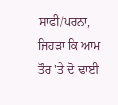ਸਾਫੀ/ਪਰਨਾ, ਜਿਹੜਾ ਕਿ ਆਮ ਤੌਰ 'ਤੇ ਦੋ ਢਾਈ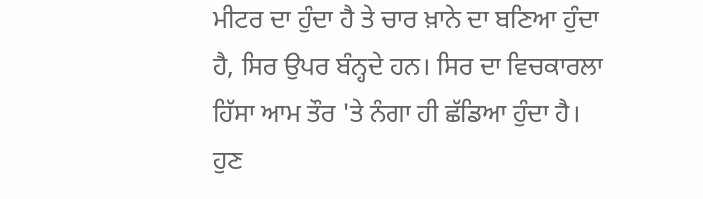ਮੀਟਰ ਦਾ ਹੁੰਦਾ ਹੈ ਤੇ ਚਾਰ ਖ਼ਾਨੇ ਦਾ ਬਣਿਆ ਹੁੰਦਾ ਹੈ, ਸਿਰ ਉਪਰ ਬੰਨ੍ਹਦੇ ਹਨ। ਸਿਰ ਦਾ ਵਿਚਕਾਰਲਾ ਹਿੱਸਾ ਆਮ ਤੌਰ 'ਤੇ ਨੰਗਾ ਹੀ ਛੱਡਿਆ ਹੁੰਦਾ ਹੈ।
ਹੁਣ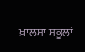ਖ਼ਾਲਸਾ ਸਕੂਲਾਂ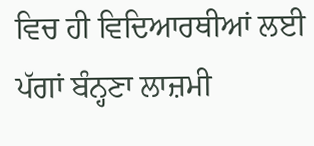ਵਿਚ ਹੀ ਵਿਦਿਆਰਥੀਆਂ ਲਈ ਪੱਗਾਂ ਬੰਨ੍ਹਣਾ ਲਾਜ਼ਮੀ